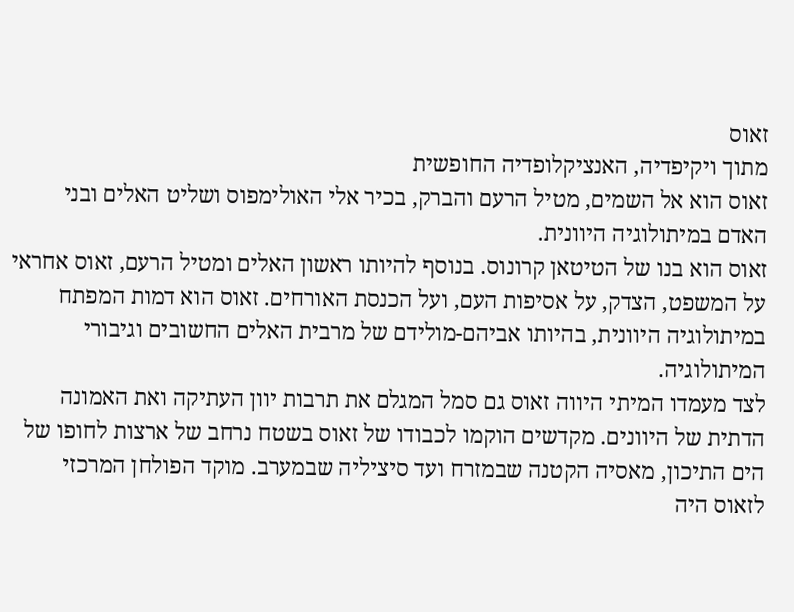זאוס
מתוך ויקיפדיה, האנציקלופדיה החופשית
זאוס הוא אל השמים, מטיל הרעם והברק, בכיר אלי האולימפוס ושליט האלים ובני האדם במיתולוגיה היוונית.
זאוס הוא בנו של הטיטאן קרונוס. בנוסף להיותו ראשון האלים ומטיל הרעם, זאוס אחראי על המשפט, הצדק, על אסיפות העם, ועל הכנסת האורחים. זאוס הוא דמות המפתח במיתולוגיה היוונית, בהיותו אביהם-מולידם של מרבית האלים החשובים וגיבורי המיתולוגיה.
לצד מעמדו המיתי היווה זאוס גם סמל המגלם את תרבות יוון העתיקה ואת האמונה הדתית של היוונים. מקדשים הוקמו לכבודו של זאוס בשטח נרחב של ארצות לחופו של הים התיכון, מאסיה הקטנה שבמזרח ועד סיציליה שבמערב. מוקד הפולחן המרכזי לזאוס היה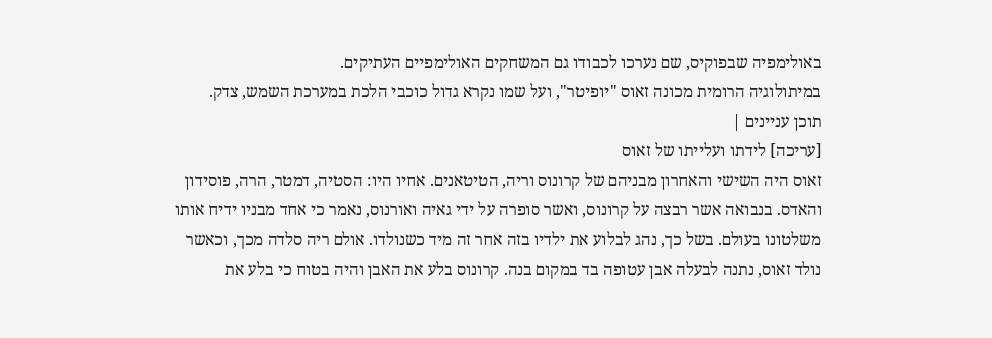באולימפיה שבפוקיס, שם נערכו לכבודו גם המשחקים האולימפיים העתיקים.
במיתולוגיה הרומית מכונה זאוס "יופיטר", ועל שמו נקרא גדול כוכבי הלכת במערכת השמש, צדק.
תוכן עניינים |
[עריכה] לידתו ועלייתו של זאוס
זאוס היה השישי והאחרון מבניהם של קרונוס וריה, הטיטאנים. אחיו היו: הסטיה, דמטר, הרה, פוסידון והאדס. בנבואה אשר רבצה על קרונוס, ואשר סופרה על ידי גאיה ואורנוס, נאמר כי אחד מבניו ידיח אותו משלטונו בעולם. בשל כך, נהג לבלוע את ילדיו בזה אחר זה מיד כשנולדו. אולם ריה סלדה מכך, וכאשר נולד זאוס, נתנה לבעלה אבן עטופה בד במקום בנה. קרונוס בלע את האבן והיה בטוח כי בלע את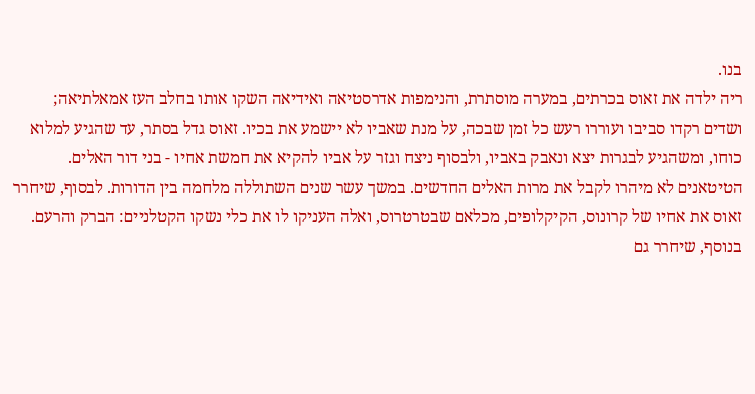בנו.
ריה ילדה את זאוס בכרתים, במערה מוסתרת, והנימפות אדרסטיאה ואידיאה השקו אותו בחלב העז אמאלתיאה; ושדים רקדו סביבו ועוררו רעש כל זמן שבכה, על מנת שאביו לא יישמע את בכיו. זאוס גדל בסתר, עד שהגיע למלוא כוחו, ומשהגיע לבגרות יצא ונאבק באביו, ולבסוף ניצח וגזר על אביו להקיא את חמשת אחיו - בני דור האלים.
הטיטאנים לא מיהרו לקבל את מרות האלים החדשים. במשך עשר שנים השתוללה מלחמה בין הדורות. לבסוף, שיחרר זאוס את אחיו של קרונוס, הקיקלופים, מכלאם שבטרטרוס, ואלה העניקו לו את כלי נשקו הקטלניים: הברק והרעם. בנוסף, שיחרר גם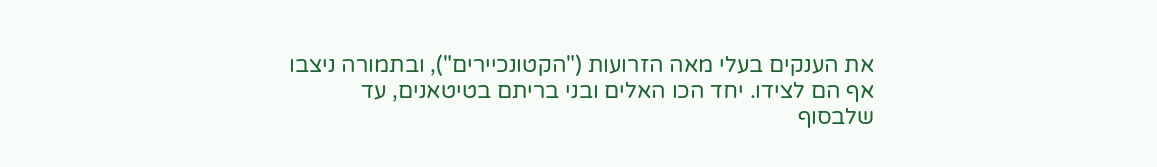את הענקים בעלי מאה הזרועות ("הקטונכיירים"), ובתמורה ניצבו אף הם לצידו. יחד הכו האלים ובני בריתם בטיטאנים, עד שלבסוף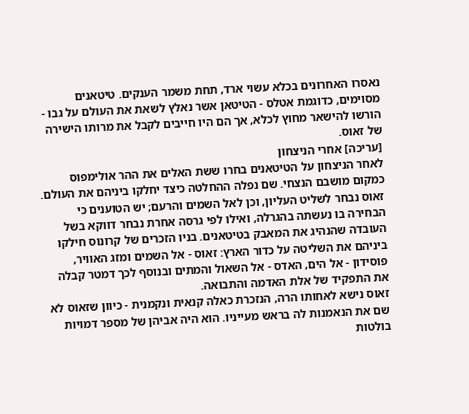נאסרו האחרונים בכלא עשוי ארד, תחת משמר הענקים. טיטאנים מסוימים, כדוגמת אטלס - הטיטאן אשר נאלץ לשאת את העולם על גבו - הורשו להישאר מחוץ לכלא, אך הם היו חייבים לקבל את מרותו הישירה של זאוס.
[עריכה] אחרי הניצחון
לאחר הניצחון על הטיטאנים בחרו ששת האלים את ההר אולימפוס כמקום מושבם הנצחי. שם נפלה ההחלטה כיצד יחלקו ביניהם את העולם. זאוס נבחר לשליט העליון, וכן לאל השמים והרעם; יש הטוענים כי הבחירה בו נעשתה בהגרלה, ואילו לפי גרסה אחרת נבחר דווקא בשל העובדה שהנהיג את המאבק בטיטאנים. בניו הזכרים של קרונוס חילקו ביניהם את השליטה על כדור הארץ: זאוס - אל השמים ומזג האוויר, פוסידון - אל הים, האדס - אל השאול והמתים ובנוסף לכך דמטר קבלה את התפקיד של אלת האדמה והתבואה.
זאוס נישא לאחותו הרה, הנזכרת כאלה קנאית ונקמנית - כיוון שזאוס לא שם את הנאמנות לה בראש מעייניו. הוא היה אביהן של מספר דמויות בולטות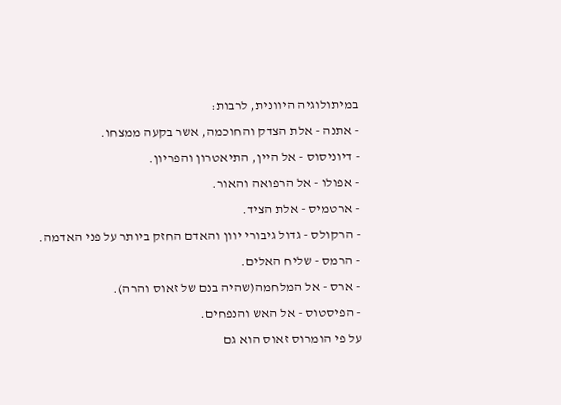במיתולוגיה היוונית, לרבות:
- אתנה - אלת הצדק והחוכמה, אשר בקעה ממצחו.
- דיוניסוס - אל היין, התיאטרון והפריון.
- אפולו - אל הרפואה והאור.
- ארטמיס - אלת הציד.
- הרקולס - גדול גיבורי יוון והאדם החזק ביותר על פני האדמה.
- הרמס - שליח האלים.
- ארס - אל המלחמה(שהיה בנם של זאוס והרה).
- הפיסטוס - אל האש והנפחים.
על פי הומרוס זאוס הוא גם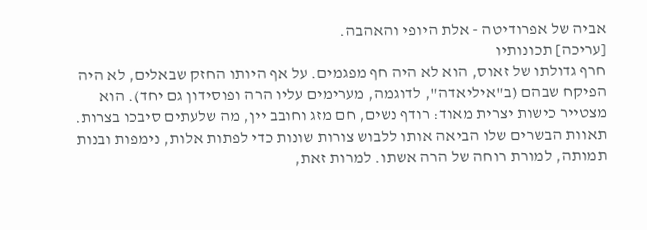אביה של אפרודיטה - אלת היופי והאהבה.
[עריכה] תכונותיו
חרף גדולתו של זאוס, הוא לא היה חף מפגמים. על אף היותו החזק שבאלים, לא היה הפיקח שבהם (ב"איליאדה", לדוגמה, מערימים עליו הרה ופוסידון גם יחד). הוא מצטייר כישות יצרית מאוד: רודף נשים, חם מזג וחובב יין, מה שלעתים סיבכו בצרות. תאוות הבשרים שלו הביאה אותו ללבוש צורות שונות כדי לפתות אלות, נימפות ובנות תמותה, למורת רוחה של הרה אשתו. למרות זאת,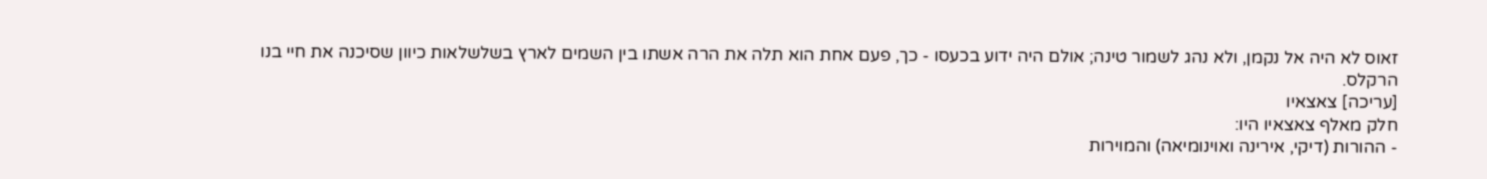זאוס לא היה אל נקמן, ולא נהג לשמור טינה; אולם היה ידוע בכעסו - כך, פעם אחת הוא תלה את הרה אשתו בין השמים לארץ בשלשלאות כיוון שסיכנה את חיי בנו הרקלס.
[עריכה] צאצאיו
חלק מאלף צאצאיו היו:
- ההורות (דיקי, אירינה ואוינומיאה) והמוירות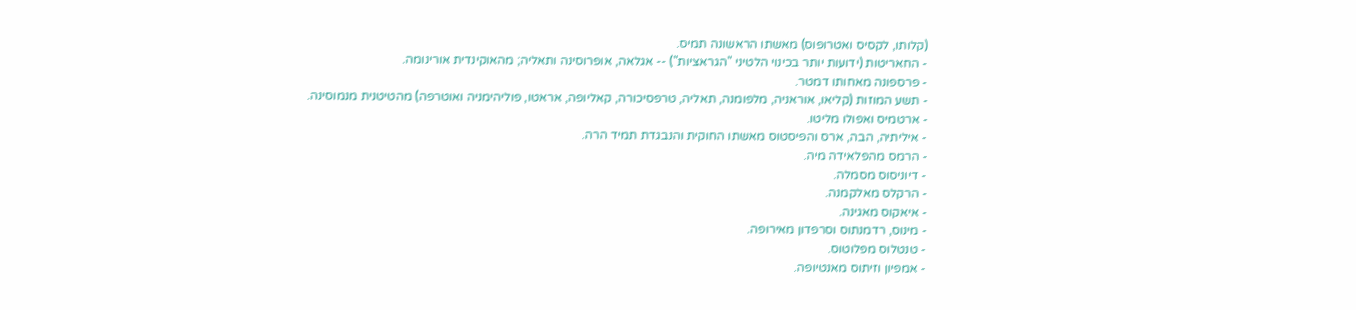(קלותו, לקסיס ואטרופוס) מאשתו הראשונה תמיס.
- החאריטות (ידועות יותר בכינוי הלטיני "הגראציות") -- אגלאה, אופרוסינה ותאליה; מהאוקינדית אורינומה.
- פרספונה מאחותו דמטר.
- תשע המוזות (קליאו, אוראניה, מלפומנה, תאליה, טרפסיכורה, קאליופה, אראטו, פוליהימניה ואוטרפה) מהטיטנית מנמוסינה.
- ארטמיס ואפולו מליטו.
- איליתיה, הבה, ארס והפיסטוס מאשתו החוקית והנבגדת תמיד הרה.
- הרמס מהפלאידה מיה.
- דיוניסוס מסמלה.
- הרקלס מאלקמנה.
- איאקוס מאגינה.
- מינוס, רדמנתוס וסרפדון מאירופה.
- טנטלוס מפלוטוס.
- אמפיון וזיתוס מאנטיופה.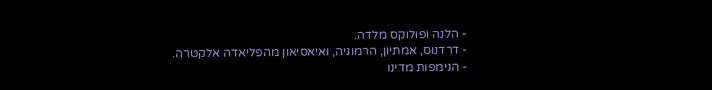- הלנה ופולוקס מלדה.
- דרדנוס, אמתיון, הרמוניה, ואיאסיאון מהפליאדה אלקטרה.
- הנימפות מדינו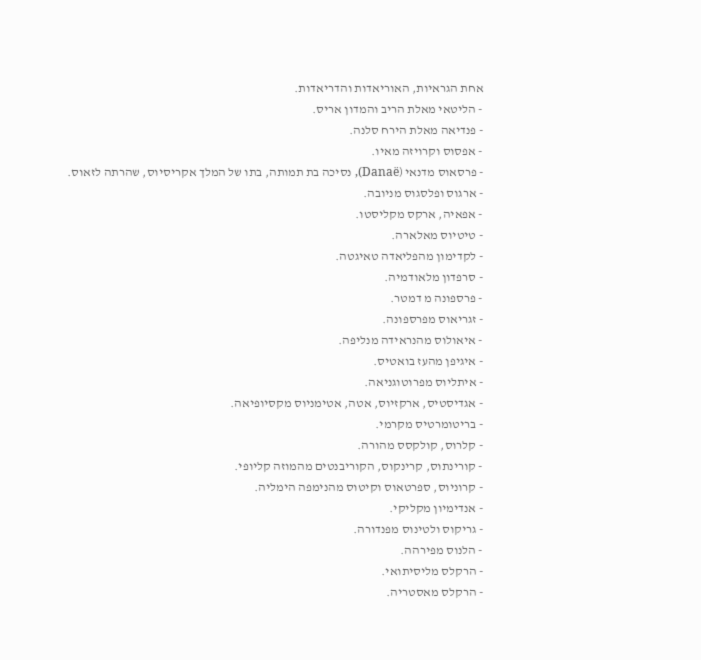אחת הגראיות, האוריאדות והדריאדות.
- הליטאי מאלת הריב והמדון אריס.
- פנדיאה מאלת הירח סלנה.
- אפסוס וקרויזה מאיו.
- פרסאוס מדנאי (Danaë), נסיכה בת תמותה, בתו של המלך אקריסיוס, שהרתה לזאוס.
- ארגוס ופלסגוס מניובה.
- אפאיה, ארקס מקליסטו.
- טיטיוס מאלארה.
- לקדימון מהפליאדה טאיגטה.
- סרפדון מלאודמיה.
- פרספונה מ דמטר.
- זגריאוס מפרספונה.
- איאולוס מהנראידה מנליפה.
- איגיפן מהעז בואטיס.
- איתליוס מפרוטוגניאה.
- אגדיסטיס, ארקזיוס, אטה, אטימניוס מקסיופיאה.
- בריטומרטיס מקרמי.
- קלרוס, קולקסס מהורה.
- קורינתוס, קרינקוס, הקוריבנטים מהמוזה קליופי.
- קרוניוס, ספרטאוס וקיטוס מהנימפה הימליה.
- אנדימיון מקליקי.
- גריקוס ולטינוס מפנדורה.
- הלנוס מפירהה.
- הרקלס מליסיתואי.
- הרקלס מאסטריה.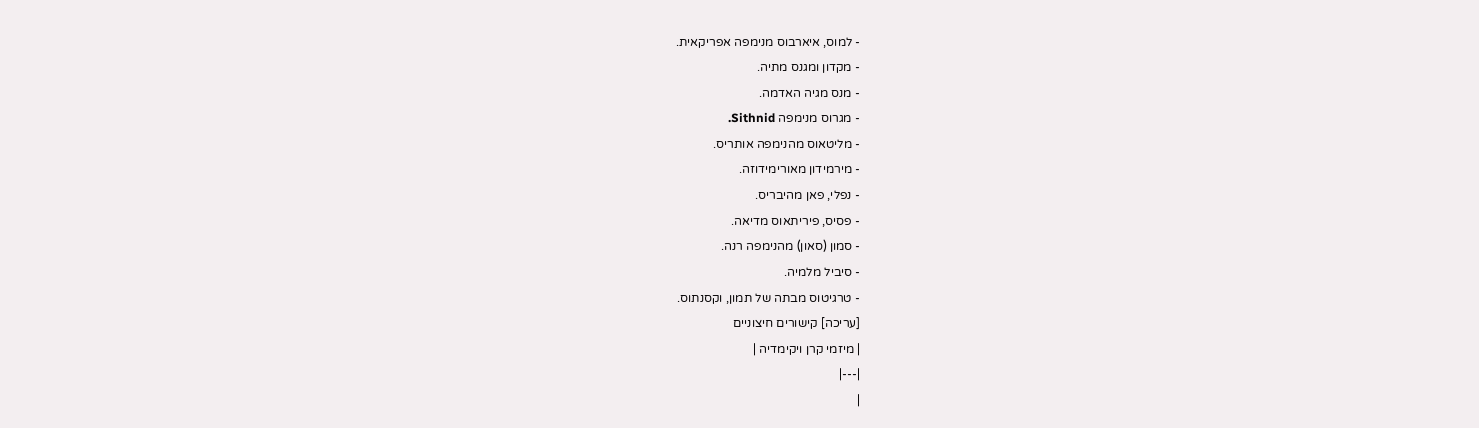- למוס, איארבוס מנימפה אפריקאית.
- מקדון ומגנס מתיה.
- מנס מגיה האדמה.
- מגרוס מנימפה Sithnid.
- מליטאוס מהנימפה אותריס.
- מירמידון מאורימידוזה.
- נפלי, פאן מהיבריס.
- פסיס, פיריתאוס מדיאה.
- סמון (סאון) מהנימפה רנה.
- סיביל מלמיה.
- טרגיטוס מבתה של תמון, וקסנתוס.
[עריכה] קישורים חיצוניים
| מיזמי קרן ויקימדיה |
|---|
|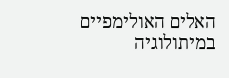האלים האולימפיים במיתולוגיה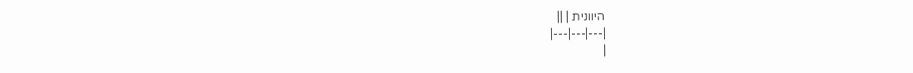היוונית | ||
|---|---|---|
|